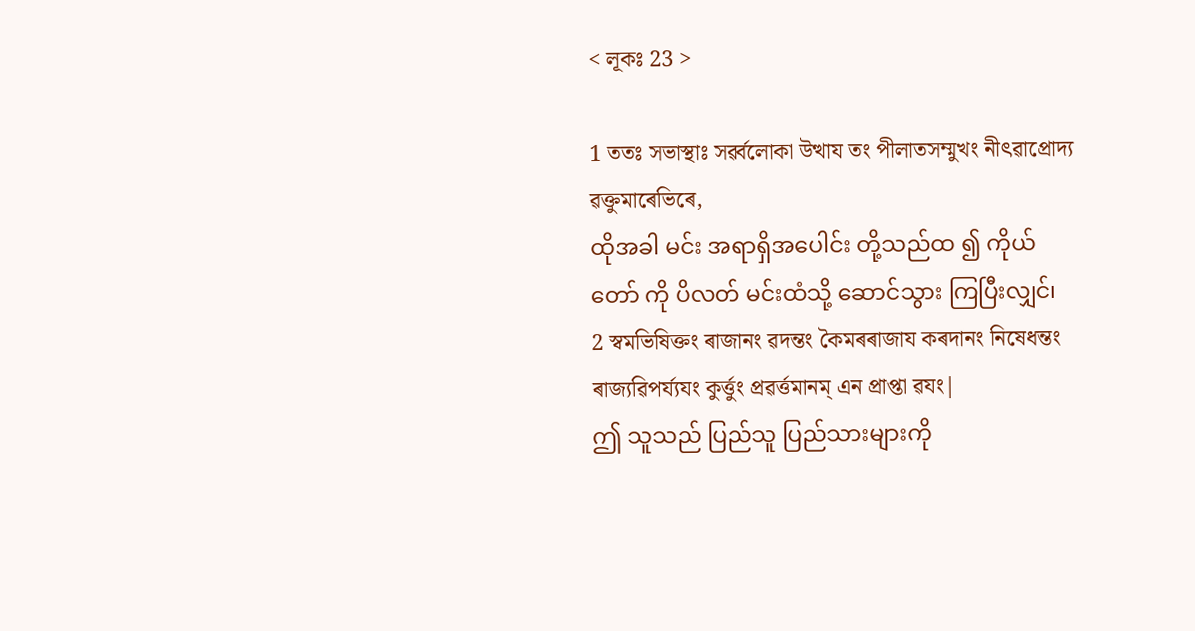< লূকঃ 23 >

1 ততঃ সভাস্থাঃ সৰ্ৱ্ৱলোকা উত্থায তং পীলাতসম্মুখং নীৎৱাপ্ৰোদ্য ৱক্তুমাৰেভিৰে,
ထိုအခါ မင်း အရာရှိအပေါင်း တို့သည်ထ ၍ ကိုယ်တော် ကို ပိလတ် မင်းထံသို့ ဆောင်သွား ကြပြီးလျှင်၊
2 স্ৱমভিষিক্তং ৰাজানং ৱদন্তং কৈমৰৰাজায কৰদানং নিষেধন্তং ৰাজ্যৱিপৰ্য্যযং কুৰ্ত্তুং প্ৰৱৰ্ত্তমানম্ এন প্ৰাপ্তা ৱযং|
ဤ သူသည် ပြည်သူ ပြည်သားများကို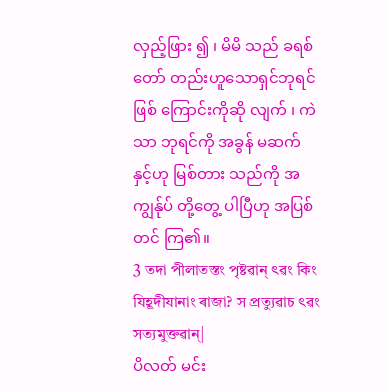လှည့်ဖြား ၍ ၊ မိမိ သည် ခရစ်တော် တည်းဟူသောရှင်ဘုရင် ဖြစ် ကြောင်းကိုဆို လျက် ၊ ကဲသာ ဘုရင်ကို အခွန် မဆက် နှင့်ဟု မြစ်တား သည်ကို အကျွန်ုပ် တို့တွေ့ ပါပြီဟု အပြစ်တင် ကြ၏။
3 তদা পীলাতস্তং পৃষ্টৱান্ ৎৱং কিং যিহূদীযানাং ৰাজা? স প্ৰত্যুৱাচ ৎৱং সত্যমুক্তৱান্|
ပိလတ် မင်း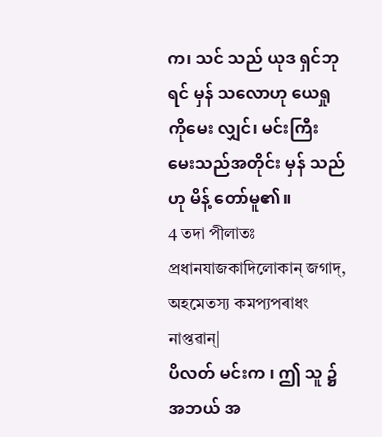က၊ သင် သည် ယုဒ ရှင်ဘုရင် မှန် သလောဟု ယေရှု ကိုမေး လျှင်၊ မင်းကြီး မေးသည်အတိုင်း မှန် သည် ဟု မိန့် တော်မူ၏။
4 তদা পীলাতঃ প্ৰধানযাজকাদিলোকান্ জগাদ্, অহমেতস্য কমপ্যপৰাধং নাপ্তৱান্|
ပိလတ် မင်းက ၊ ဤ သူ ၌ အဘယ် အ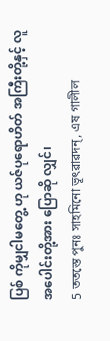ပြစ် ကိုမျှငါမတွေ့ ဟု ယဇ်ပုရောဟိတ် အကြီးတို့နှင့် လူ အပေါင်းတို့အား ပြောဆို လျှင်၊
5 ততস্তে পুনঃ সাহমিনো ভূৎৱাৱদন্, এষ গালীল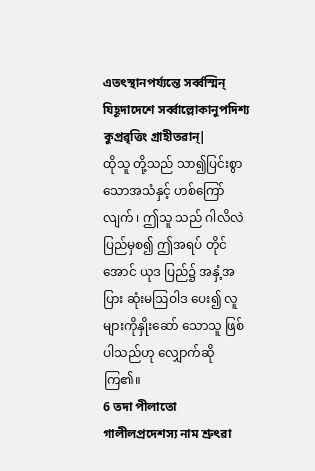এতৎস্থানপৰ্য্যন্তে সৰ্ৱ্ৱস্মিন্ যিহূদাদেশে সৰ্ৱ্ৱাল্লোকানুপদিশ্য কুপ্ৰৱৃত্তিং গ্ৰাহীতৱান্|
ထိုသူ တို့သည် သာ၍ပြင်းစွာသောအသံနှင့် ဟစ်ကြော်လျက် ၊ ဤသူ သည် ဂါလိလဲ ပြည်မှစ၍ ဤအရပ် တိုင်အောင် ယုဒ ပြည်၌ အနှံ့အပြား ဆုံးမဩဝါဒ ပေး၍ လူ များကိုနှိုးဆော် သောသူ ဖြစ်ပါသည်ဟု လျှောက်ဆို ကြ၏။
6 তদা পীলাতো গালীলপ্ৰদেশস্য নাম শ্ৰুৎৱা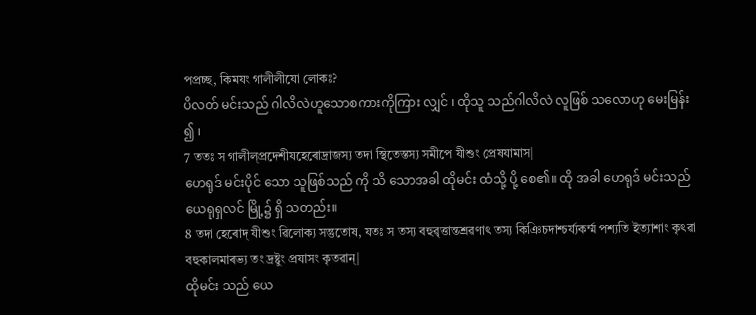পপ্ৰচ্ছ, কিমযং গালীলীযো লোকঃ?
ပိလတ် မင်းသည် ဂါလိလဲဟူသောစကားကိုကြား လျှင် ၊ ထိုသူ သည်ဂါလိလဲ လူဖြစ် သလောဟု မေးမြန်း ၍ ၊
7 ততঃ স গালীল্প্ৰদেশীযহেৰোদ্ৰাজস্য তদা স্থিতেস্তস্য সমীপে যীশুং প্ৰেষযামাস|
ဟေရုဒ် မင်းပိုင် သော သူဖြစ်သည် ကို သိ သောအခါ ထိုမင်း ထံသို့ ပို့ စေ၏။ ထို အခါ ဟေရုဒ် မင်းသည် ယေရုရှလင် မြို့၌ ရှိ သတည်း။
8 তদা হেৰোদ্ যীশুং ৱিলোক্য সন্তুতোষ, যতঃ স তস্য বহুৱৃত্তান্তশ্ৰৱণাৎ তস্য কিঞিচদাশ্চৰ্য্যকৰ্ম্ম পশ্যতি ইত্যাশাং কৃৎৱা বহুকালমাৰভ্য তং দ্ৰষ্টুং প্ৰযাসং কৃতৱান্|
ထိုမင်း သည် ယေ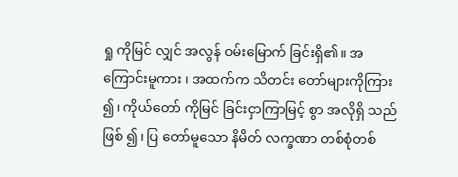ရှု ကိုမြင် လျှင် အလွန် ဝမ်းမြောက် ခြင်းရှိ၏။ အကြောင်းမူကား ၊ အထက်က သိတင်း တော်များကိုကြား ၍၊ ကိုယ်တော် ကိုမြင် ခြင်းငှာကြာမြင့် စွာ အလိုရှိ သည်ဖြစ် ၍၊ ပြ တော်မူသော နိမိတ် လက္ခဏာ တစ်စုံတစ်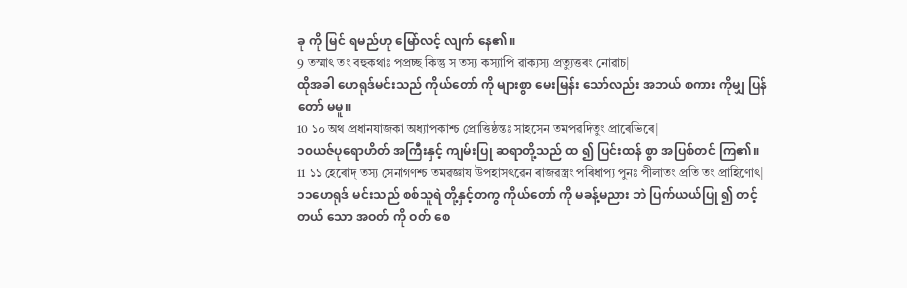ခု ကို မြင် ရမည်ဟု မြော်လင့် လျက် နေ၏။
9 তস্মাৎ তং বহুকথাঃ পপ্ৰচ্ছ কিন্তু স তস্য কস্যাপি ৱাক্যস্য প্ৰত্যুত্তৰং নোৱাচ|
ထိုအခါ ဟေရုဒ်မင်းသည် ကိုယ်တော် ကို များစွာ မေးမြန်း သော်လည်း အဘယ် စကား ကိုမျှ ပြန် တော် မမူ။
10 ১০ অথ প্ৰধানযাজকা অধ্যাপকাশ্চ প্ৰোত্তিষ্ঠন্তঃ সাহসেন তমপৱদিতুং প্ৰাৰেভিৰে|
၁၀ယဇ်ပုရောဟိတ် အကြီးနှင့် ကျမ်းပြု ဆရာတို့သည် ထ ၍ ပြင်းထန် စွာ အပြစ်တင် ကြ၏။
11 ১১ হেৰোদ্ তস্য সেনাগণশ্চ তমৱজ্ঞায উপহাসৎৱেন ৰাজৱস্ত্ৰং পৰিধাপ্য পুনঃ পীলাতং প্ৰতি তং প্ৰাহিণোৎ|
၁၁ဟေရုဒ် မင်းသည် စစ်သူရဲ တို့နှင့်တကွ ကိုယ်တော် ကို မခန့်မညား ဘဲ ပြက်ယယ်ပြု ၍ တင့်တယ် သော အဝတ် ကို ဝတ် စေ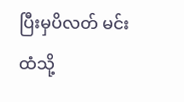ပြီးမှပိလတ် မင်းထံသို့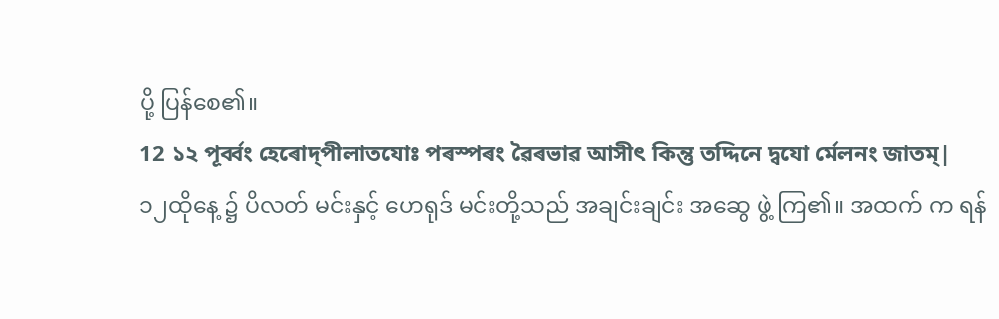ပို့ ပြန်စေ၏။
12 ১২ পূৰ্ৱ্ৱং হেৰোদ্পীলাতযোঃ পৰস্পৰং ৱৈৰভাৱ আসীৎ কিন্তু তদ্দিনে দ্ৱযো ৰ্মেলনং জাতম্|
၁၂ထိုနေ့ ၌ ပိလတ် မင်းနှင့် ဟေရုဒ် မင်းတို့သည် အချင်းချင်း အဆွေ ဖွဲ့ ကြ၏။ အထက် က ရန်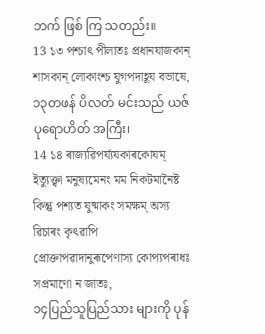ဘက် ဖြစ် ကြ သတည်း။
13 ১৩ পশ্চাৎ পীলাতঃ প্ৰধানযাজকান্ শাসকান্ লোকাংশ্চ যুগপদাহূয বভাষে,
၁၃တဖန် ပိလတ် မင်းသည် ယဇ်ပုရောဟိတ် အကြီး၊
14 ১৪ ৰাজ্যৱিপৰ্য্যযকাৰকোযম্ ইত্যুক্ত্ৱা মনুষ্যমেনং মম নিকটমানৈষ্ট কিন্তু পশ্যত যুষ্মাকং সমক্ষম্ অস্য ৱিচাৰং কৃৎৱাপি প্ৰোক্তাপৱাদানুৰূপেণাস্য কোপ্যপৰাধঃ সপ্ৰমাণো ন জাতঃ,
၁၄ပြည်သူပြည်သား များကို ပုန်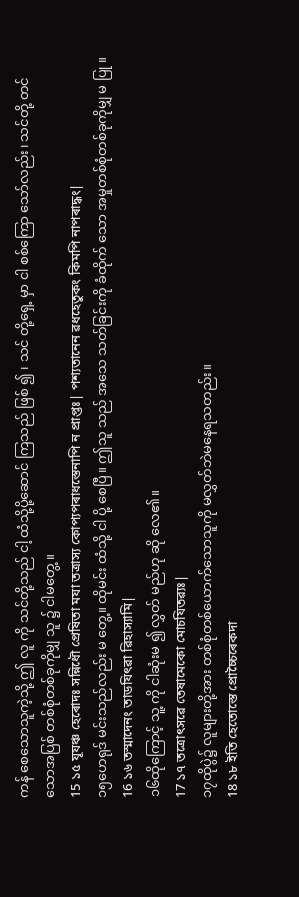ကန် စေသောသူကဲ့သို့ ဤ လူ ကို သင်တို့သည် ငါ့ ထံသို့ပို့ဆောင် ကြသည် ဖြစ် ၍ ၊ သင် တို့ရှေ့ မှာ ငါ စစ်ကြော သော်လည်း၊ သင်တို့ တင် သောအပြစ် တစ်စုံတစ်ခုကိုမျှ သူ ၌ ငါမတွေ့ ။
15 ১৫ যূযঞ্চ হেৰোদঃ সন্নিধৌ প্ৰেষিতা মযা তত্ৰাস্য কোপ্যপৰাধস্তেনাপি ন প্ৰাপ্তঃ| পশ্যতানেন ৱধহেতুকং কিমপি নাপৰাদ্ধং|
၁၅ဟေရုဒ် မင်းသည်လည်း မ တွေ့။ ထိုမင်း ထံသို့ ငါ ပို့ စေပြီ။ ဤသူ သည် အသေ သတ်ခြင်းကို ခံထိုက် သော အမှုတစ်စုံတစ်ခုကိုမျှ မ ပြု ။
16 ১৬ তস্মাদেনং তাডযিৎৱা ৱিহাস্যামি|
၁၆ထိုကြောင့် သူ့ ကို ငါဆုံးမ ၍ လွှတ် မည်ဟု ဆို လေ၏။
17 ১৭ তত্ৰোৎসৱে তেষামেকো মোচযিতৱ্যঃ|
၁၇ထိုပွဲ၌ လူများတို့အား တစ်စုံတစ်ယောက်သောသူကို မလွှတ်ဘဲမနေရသတည်း။
18 ১৮ ইতি হেতোস্তে প্ৰোচ্চৈৰেকদা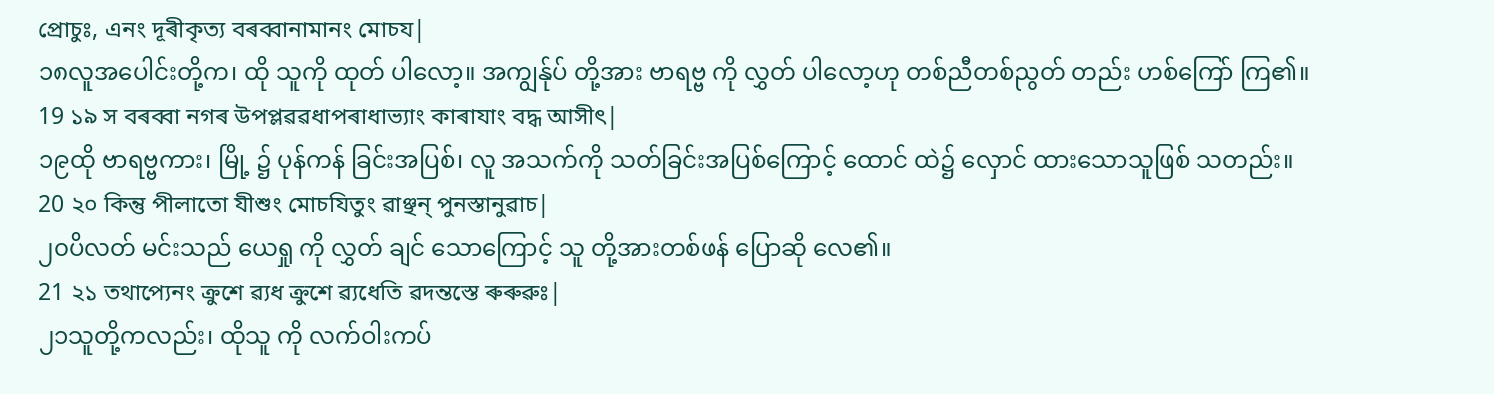প্ৰোচুঃ, এনং দূৰীকৃত্য বৰব্বানামানং মোচয|
၁၈လူအပေါင်းတို့က၊ ထို သူကို ထုတ် ပါလော့။ အကျွန်ုပ် တို့အား ဗာရဗ္ဗ ကို လွှတ် ပါလော့ဟု တစ်ညီတစ်ညွတ် တည်း ဟစ်ကြော် ကြ၏။
19 ১৯ স বৰব্বা নগৰ উপপ্লৱৱধাপৰাধাভ্যাং কাৰাযাং বদ্ধ আসীৎ|
၁၉ထို ဗာရဗ္ဗကား၊ မြို့ ၌ ပုန်ကန် ခြင်းအပြစ်၊ လူ အသက်ကို သတ်ခြင်းအပြစ်ကြောင့် ထောင် ထဲ၌ လှောင် ထားသောသူဖြစ် သတည်း။
20 ২০ কিন্তু পীলাতো যীশুং মোচযিতুং ৱাঞ্ছন্ পুনস্তানুৱাচ|
၂၀ပိလတ် မင်းသည် ယေရှု ကို လွှတ် ချင် သောကြောင့် သူ တို့အားတစ်ဖန် ပြောဆို လေ၏။
21 ২১ তথাপ্যেনং ক্ৰুশে ৱ্যধ ক্ৰুশে ৱ্যধেতি ৱদন্তস্তে ৰুৰুৱুঃ|
၂၁သူတို့ကလည်း၊ ထိုသူ ကို လက်ဝါးကပ်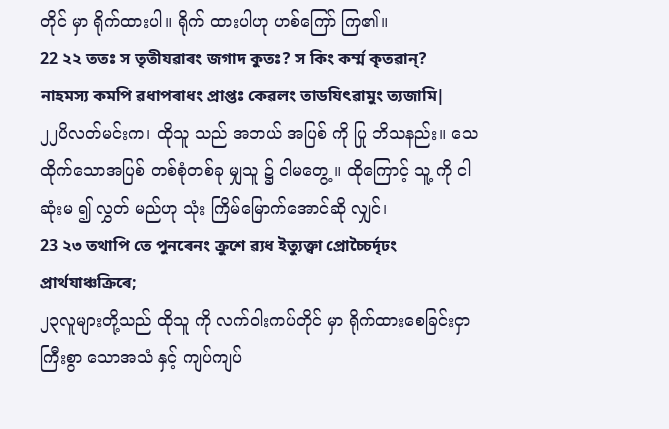တိုင် မှာ ရိုက်ထားပါ။ ရိုက် ထားပါဟု ဟစ်ကြော် ကြ၏။
22 ২২ ততঃ স তৃতীযৱাৰং জগাদ কুতঃ? স কিং কৰ্ম্ম কৃতৱান্? নাহমস্য কমপি ৱধাপৰাধং প্ৰাপ্তঃ কেৱলং তাডযিৎৱামুং ত্যজামি|
၂၂ပိလတ်မင်းက၊ ထိုသူ သည် အဘယ် အပြစ် ကို ပြု ဘိသနည်း။ သေ ထိုက်သောအပြစ် တစ်စုံတစ်ခု မျှသူ ၌ ငါမတွေ့ ။ ထိုကြောင့် သူ့ ကို ငါဆုံးမ ၍ လွှတ် မည်ဟု သုံး ကြိမ်မြောက်အောင်ဆို လျှင်၊
23 ২৩ তথাপি তে পুনৰেনং ক্ৰুশে ৱ্যধ ইত্যুক্ত্ৱা প্ৰোচ্চৈৰ্দৃঢং প্ৰাৰ্থযাঞ্চক্ৰিৰে;
၂၃လူများတို့သည် ထိုသူ ကို လက်ဝါးကပ်တိုင် မှာ ရိုက်ထားစေခြင်းငှာကြီးစွာ သောအသံ နှင့် ကျပ်ကျပ်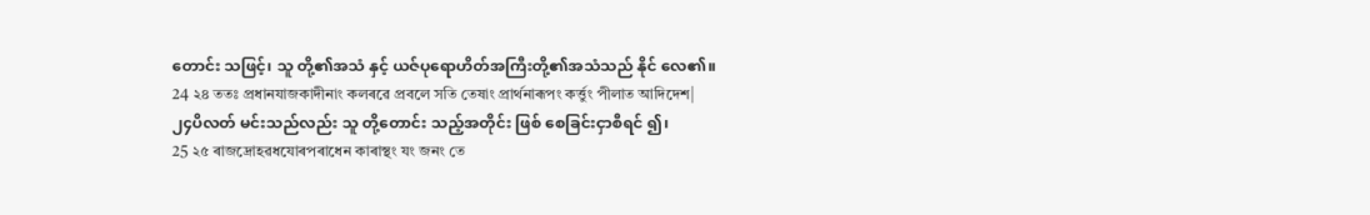တောင်း သဖြင့်၊ သူ တို့၏အသံ နှင့် ယဇ်ပုရောဟိတ်အကြီးတို့၏အသံသည် နိုင် လေ၏။
24 ২৪ ততঃ প্ৰধানযাজকাদীনাং কলৰৱে প্ৰবলে সতি তেষাং প্ৰাৰ্থনাৰূপং কৰ্ত্তুং পীলাত আদিদেশ|
၂၄ပိလတ် မင်းသည်လည်း သူ တို့တောင်း သည့်အတိုင်း ဖြစ် စေခြင်းငှာစီရင် ၍၊
25 ২৫ ৰাজদ্ৰোহৱধযোৰপৰাধেন কাৰাস্থং যং জনং তে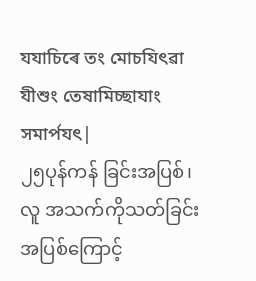যযাচিৰে তং মোচযিৎৱা যীশুং তেষামিচ্ছাযাং সমাৰ্পযৎ|
၂၅ပုန်ကန် ခြင်းအပြစ်၊ လူ အသက်ကိုသတ်ခြင်းအပြစ်ကြောင့်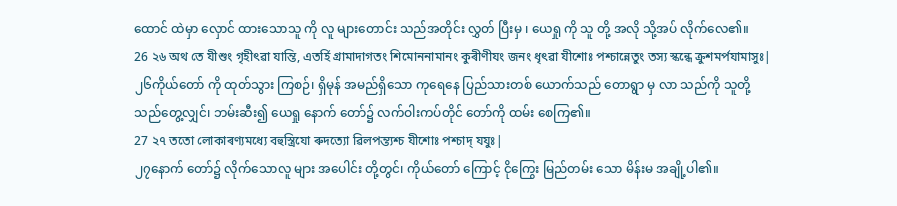ထောင် ထဲမှာ လှောင် ထားသောသူ ကို လူ များတောင်း သည်အတိုင်း လွှတ် ပြီးမှ ၊ ယေရှု ကို သူ တို့ အလို သို့အပ် လိုက်လေ၏။
26 ২৬ অথ তে যীশুং গৃহীৎৱা যান্তি, এতৰ্হি গ্ৰামাদাগতং শিমোননামানং কুৰীণীযং জনং ধৃৎৱা যীশোঃ পশ্চান্নেতুং তস্য স্কন্ধে ক্ৰুশমৰ্পযামাসুঃ|
၂၆ကိုယ်တော် ကို ထုတ်သွား ကြစဉ်၊ ရှိမုန် အမည်ရှိသော ကုရေနေ ပြည်သားတစ် ယောက်သည် တောရွာ မှ လာ သည်ကို သူတို့သည်တွေ့လျှင်၊ ဘမ်းဆီး၍ ယေရှု နောက် တော်၌ လက်ဝါးကပ်တိုင် တော်ကို ထမ်း စေကြ၏။
27 ২৭ ততো লোকাৰণ্যমধ্যে বহুস্ত্ৰিযো ৰুদত্যো ৱিলপন্ত্যশ্চ যীশোঃ পশ্চাদ্ যযুঃ|
၂၇နောက် တော်၌ လိုက်သောလူ များ အပေါင်း တို့တွင်၊ ကိုယ်တော် ကြောင့် ငိုကြွေး မြည်တမ်း သော မိန်းမ အချို့ပါ၏။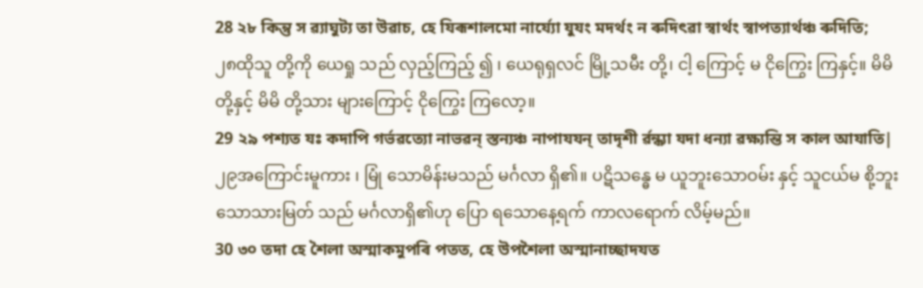28 ২৮ কিন্তু স ৱ্যাঘুট্য তা উৱাচ, হে যিৰূশালমো নাৰ্য্যো যুযং মদৰ্থং ন ৰুদিৎৱা স্ৱাৰ্থং স্ৱাপত্যাৰ্থঞ্চ ৰুদিতি;
၂၈ထိုသူ တို့ကို ယေရှု သည် လှည့်ကြည့် ၍ ၊ ယေရုရှလင် မြို့သမီး တို့၊ ငါ့ ကြောင့် မ ငိုကြွေး ကြနှင့်။ မိမိ တို့နှင့် မိမိ တို့သား များကြောင့် ငိုကြွေး ကြလော့။
29 ২৯ পশ্যত যঃ কদাপি গৰ্ভৱত্যো নাভৱন্ স্তন্যঞ্চ নাপাযযন্ তাদৃশী ৰ্ৱন্ধ্যা যদা ধন্যা ৱক্ষ্যন্তি স কাল আযাতি|
၂၉အကြောင်းမူကား ၊ မြုံ သောမိန်းမသည် မင်္ဂလာ ရှိ၏။ ပဋိသန္ဓေ မ ယူဘူးသောဝမ်း နှင့် သူငယ်မ စို့ဘူး သောသားမြတ် သည် မင်္ဂလာရှိ၏ဟု ပြော ရသောနေ့ရက် ကာလရောက် လိမ့်မည်။
30 ৩০ তদা হে শৈলা অস্মাকমুপৰি পতত, হে উপশৈলা অস্মানাচ্ছাদযত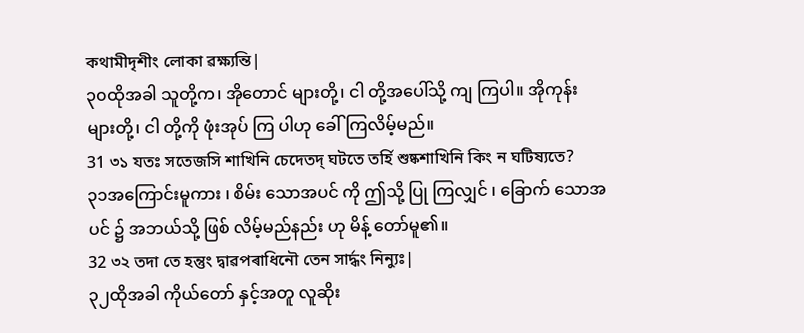কথামীদৃশীং লোকা ৱক্ষ্যন্তি|
၃၀ထိုအခါ သူတို့က၊ အိုတောင် များတို့၊ ငါ တို့အပေါ်သို့ ကျ ကြပါ။ အိုကုန်း များတို့၊ ငါ တို့ကို ဖုံးအုပ် ကြ ပါဟု ခေါ် ကြလိမ့်မည်။
31 ৩১ যতঃ সতেজসি শাখিনি চেদেতদ্ ঘটতে তৰ্হি শুষ্কশাখিনি কিং ন ঘটিষ্যতে?
၃၁အကြောင်းမူကား ၊ စိမ်း သောအပင် ကို ဤသို့ ပြု ကြလျှင် ၊ ခြောက် သောအပင် ၌ အဘယ်သို့ ဖြစ် လိမ့်မည်နည်း ဟု မိန့် တော်မူ၏။
32 ৩২ তদা তে হন্তুং দ্ৱাৱপৰাধিনৌ তেন সাৰ্দ্ধং নিন্যুঃ|
၃၂ထိုအခါ ကိုယ်တော် နှင့်အတူ လူဆိုး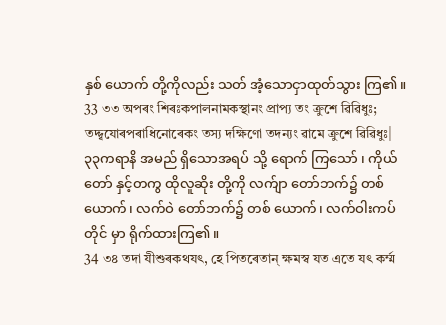နှစ် ယောက် တို့ကိုလည်း သတ် အံ့သောငှာထုတ်သွား ကြ၏။
33 ৩৩ অপৰং শিৰঃকপালনামকস্থানং প্ৰাপ্য তং ক্ৰুশে ৱিৱিধুঃ; তদ্দ্ৱযোৰপৰাধিনোৰেকং তস্য দক্ষিণো তদন্যং ৱামে ক্ৰুশে ৱিৱিধুঃ|
၃၃ကရာနိ အမည် ရှိသောအရပ် သို့ ရောက် ကြသော် ၊ ကိုယ်တော် နှင့်တကွ ထိုလူဆိုး တို့ကို လက်ျာ တော်ဘက်၌ တစ် ယောက်၊ လက်ဝဲ တော်ဘက်၌ တစ် ယောက်၊ လက်ဝါးကပ်တိုင် မှာ ရိုက်ထားကြ၏။
34 ৩৪ তদা যীশুৰকথযৎ, হে পিতৰেতান্ ক্ষমস্ৱ যত এতে যৎ কৰ্ম্ম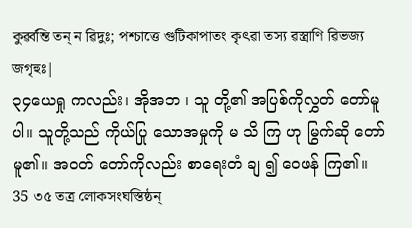কুৰ্ৱ্ৱন্তি তন্ ন ৱিদুঃ; পশ্চাত্তে গুটিকাপাতং কৃৎৱা তস্য ৱস্ত্ৰাণি ৱিভজ্য জগৃহুঃ|
၃၄ယေရှု ကလည်း၊ အိုအဘ ၊ သူ တို့၏ အပြစ်ကိုလွှတ် တော်မူပါ။ သူတို့သည် ကိုယ်ပြု သောအမှုကို မ သိ ကြ ဟု မြွက်ဆို တော်မူ၏။ အဝတ် တော်ကိုလည်း စာရေးတံ ချ ၍ ဝေဖန် ကြ၏။
35 ৩৫ তত্ৰ লোকসংঘস্তিষ্ঠন্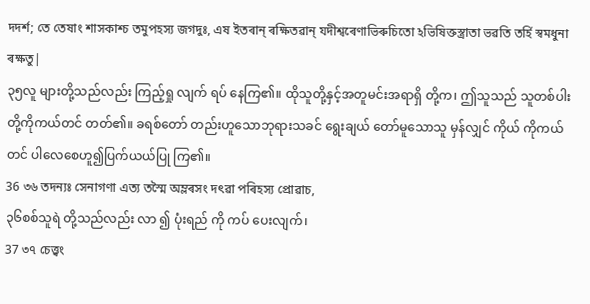দদৰ্শ; তে তেষাং শাসকাশ্চ তমুপহস্য জগদুঃ, এষ ইতৰান্ ৰক্ষিতৱান্ যদীশ্ৱৰেণাভিৰুচিতো ঽভিষিক্তস্ত্ৰাতা ভৱতি তৰ্হি স্ৱমধুনা ৰক্ষতু|
၃၅လူ များတို့သည်လည်း ကြည့်ရှု လျက် ရပ် နေကြ၏။ ထိုသူတို့နှင့်အတူမင်းအရာရှိ တို့က၊ ဤသူသည် သူတစ်ပါး တို့ကိုကယ်တင် တတ်၏။ ခရစ်တော် တည်းဟူသောဘုရားသခင် ရွေးချယ် တော်မူသောသူ မှန်လျှင် ကိုယ် ကိုကယ်တင် ပါလေစေဟူ၍ပြက်ယယ်ပြု ကြ၏။
36 ৩৬ তদন্যঃ সেনাগণা এত্য তস্মৈ অম্লৰসং দৎৱা পৰিহস্য প্ৰোৱাচ,
၃၆စစ်သူရဲ တို့သည်လည်း လာ ၍ ပုံးရည် ကို ကပ် ပေးလျက်၊
37 ৩৭ চেত্ত্ৱং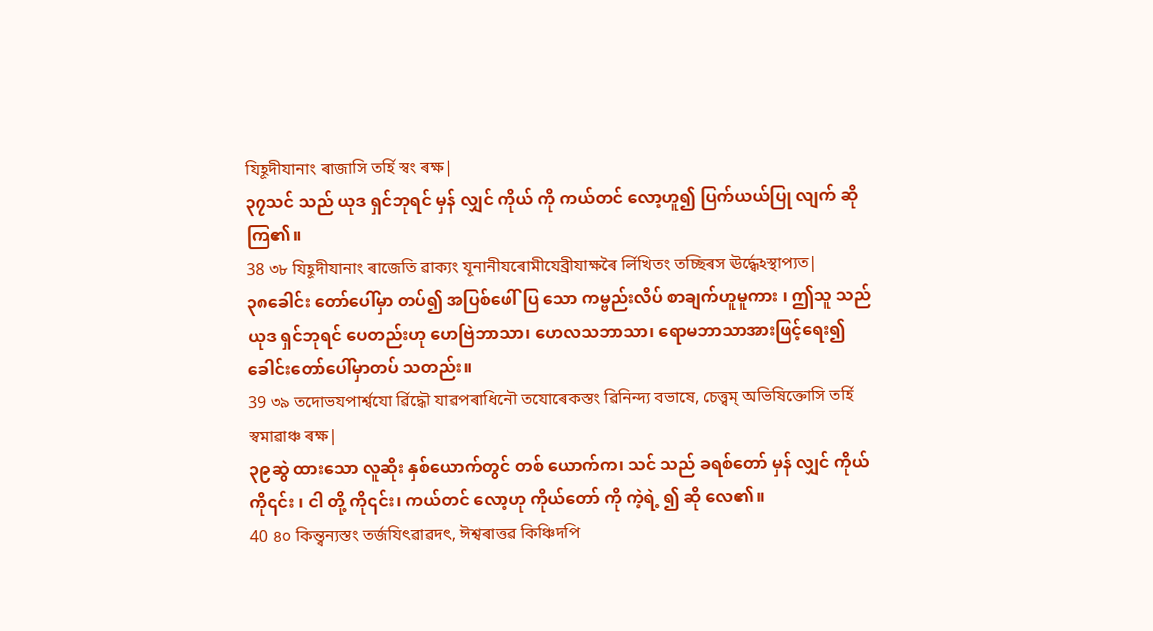যিহূদীযানাং ৰাজাসি তৰ্হি স্ৱং ৰক্ষ|
၃၇သင် သည် ယုဒ ရှင်ဘုရင် မှန် လျှင် ကိုယ် ကို ကယ်တင် လော့ဟူ၍ ပြက်ယယ်ပြု လျက် ဆို ကြ၏။
38 ৩৮ যিহূদীযানাং ৰাজেতি ৱাক্যং যূনানীযৰোমীযেব্ৰীযাক্ষৰৈ ৰ্লিখিতং তচ্ছিৰস ঊৰ্দ্ধ্ৱেঽস্থাপ্যত|
၃၈ခေါင်း တော်ပေါ်မှာ တပ်၍ အပြစ်ဖေါ်ပြ သော ကမ္ဗည်းလိပ် စာချက်ဟူမူကား ၊ ဤသူ သည် ယုဒ ရှင်ဘုရင် ပေတည်းဟု ဟေဗြဲဘာသာ၊ ဟေလသဘာသာ၊ ရောမဘာသာအားဖြင့်ရေး၍ ခေါင်းတော်ပေါ်မှာတပ် သတည်း။
39 ৩৯ তদোভযপাৰ্শ্ৱযো ৰ্ৱিদ্ধৌ যাৱপৰাধিনৌ তযোৰেকস্তং ৱিনিন্দ্য বভাষে, চেত্ত্ৱম্ অভিষিক্তোসি তৰ্হি স্ৱমাৱাঞ্চ ৰক্ষ|
၃၉ဆွဲ ထားသော လူဆိုး နှစ်ယောက်တွင် တစ် ယောက်က၊ သင် သည် ခရစ်တော် မှန် လျှင် ကိုယ် ကို၎င်း ၊ ငါ တို့ ကို၎င်း၊ ကယ်တင် လော့ဟု ကိုယ်တော် ကို ကဲ့ရဲ့ ၍ ဆို လေ၏။
40 ৪০ কিন্ত্ৱন্যস্তং তৰ্জযিৎৱাৱদৎ, ঈশ্ৱৰাত্তৱ কিঞ্চিদপি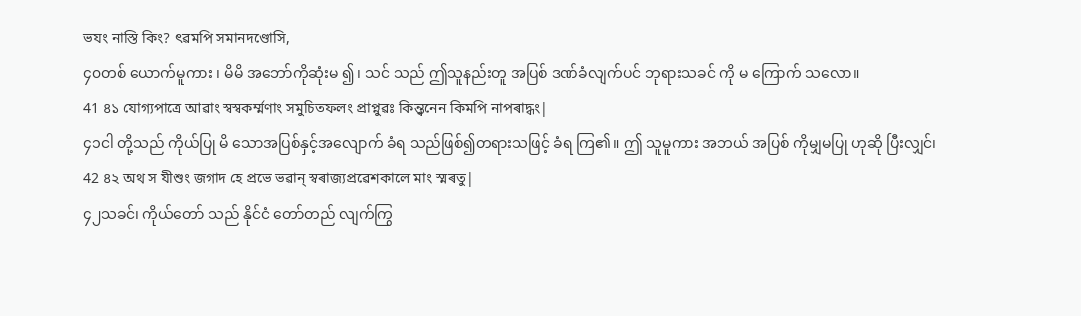ভযং নাস্তি কিং? ৎৱমপি সমানদণ্ডোসি,
၄၀တစ် ယောက်မူကား ၊ မိမိ အဘော်ကိုဆုံးမ ၍၊ သင် သည် ဤသူနည်းတူ အပြစ် ဒဏ်ခံလျက်ပင် ဘုရားသခင် ကို မ ကြောက် သလော။
41 ৪১ যোগ্যপাত্ৰে আৱাং স্ৱস্ৱকৰ্ম্মণাং সমুচিতফলং প্ৰাপ্নুৱঃ কিন্ত্ৱনেন কিমপি নাপৰাদ্ধং|
၄၁ငါ တို့သည် ကိုယ်ပြု မိ သောအပြစ်နှင့်အလျောက် ခံရ သည်ဖြစ်၍တရားသဖြင့် ခံရ ကြ၏။ ဤ သူမူကား အဘယ် အပြစ် ကိုမျှမပြု ဟုဆို ပြီးလျှင်၊
42 ৪২ অথ স যীশুং জগাদ হে প্ৰভে ভৱান্ স্ৱৰাজ্যপ্ৰৱেশকালে মাং স্মৰতু|
၄၂သခင်၊ ကိုယ်တော် သည် နိုင်ငံ တော်တည် လျက်ကြွ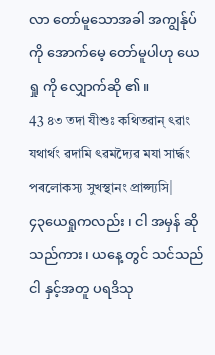လာ တော်မူသောအခါ အကျွန်ုပ် ကို အောက်မေ့ တော်မူပါဟု ယေရှု ကို လျှောက်ဆို ၏။
43 ৪৩ তদা যীশুঃ কথিতৱান্ ৎৱাং যথাৰ্থং ৱদামি ৎৱমদ্যৈৱ মযা সাৰ্দ্ধং পৰলোকস্য সুখস্থানং প্ৰাপ্স্যসি|
၄၃ယေရှုကလည်း ၊ ငါ အမှန် ဆိုသည်ကား၊ ယနေ့ တွင် သင်သည် ငါ နှင့်အတူ ပရဒိသု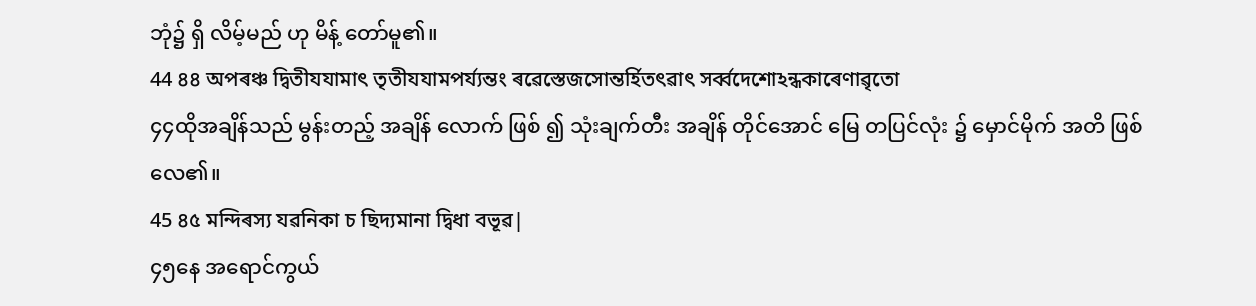ဘုံ၌ ရှိ လိမ့်မည် ဟု မိန့် တော်မူ၏။
44 ৪৪ অপৰঞ্চ দ্ৱিতীযযামাৎ তৃতীযযামপৰ্য্যন্তং ৰৱেস্তেজসোন্তৰ্হিতৎৱাৎ সৰ্ৱ্ৱদেশোঽন্ধকাৰেণাৱৃতো
၄၄ထိုအချိန်သည် မွန်းတည့် အချိန် လောက် ဖြစ် ၍ သုံးချက်တီး အချိန် တိုင်အောင် မြေ တပြင်လုံး ၌ မှောင်မိုက် အတိ ဖြစ် လေ၏။
45 ৪৫ মন্দিৰস্য যৱনিকা চ ছিদ্যমানা দ্ৱিধা বভূৱ|
၄၅နေ အရောင်ကွယ်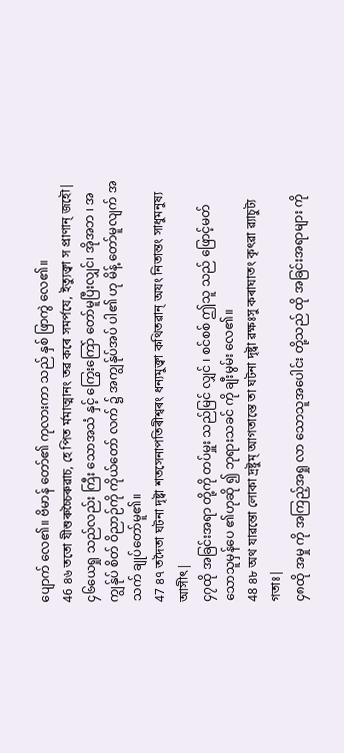ပျောက် လေ၏။ ဗိမာန် တော်၏ ကုလားကာ သည် နှစ် ဖြာကွဲ လေ၏။
46 ৪৬ ততো যীশুৰুচ্চৈৰুৱাচ, হে পিত ৰ্মমাত্মানং তৱ কৰে সমৰ্পযে, ইত্যুক্ত্ৱা স প্ৰাণান্ জহৌ|
၄၆ယေရှု သည်လည်း ကြီး သောအသံ နှင့် ကြွေးကြော် တော်မူပြီးလျှင်၊ အိုအဘ ၊ အကျွန်ုပ် စိတ် ဝိညာဉ်ကို ကိုယ်တော် လက် ၌ အကျွန်ုပ်အပ် ပါ၏ ဟု မိန့် တော်မူလျက် အသက် ချုပ်တော်မူ၏။
47 ৪৭ তদৈতা ঘটনা দৃষ্ট্ৱা শতসেনাপতিৰীশ্ৱৰং ধন্যমুক্ত্ৱা কথিতৱান্ অযং নিতান্তং সাধুমনুষ্য আসীৎ|
၄၇ထို အခြင်းအရာ တို့ကို တပ်မှူး သည်မြင် လျှင် ၊ စင်စစ် ဤသူ သည် ဖြောင့်မတ် သောသူမှန်ပေ ၏ဟုဆို ၍ ဘုရားသခင် ကို ချီးမွမ်း လေ၏။
48 ৪৮ অথ যাৱন্তো লোকা দ্ৰষ্টুম্ আগতাস্তে তা ঘটনা দৃষ্ট্ৱা ৱক্ষঃসু কৰাঘাতং কৃৎৱা ৱ্যাচুট্য গতাঃ|
၄၈ထို အမှု ကို အကြည့်အရှု လာ သောသူအပေါင်း တို့သည် ထို အခြင်းအရာများ ကို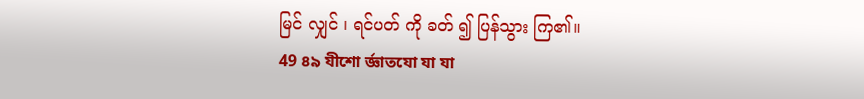မြင် လျှင် ၊ ရင်ပတ် ကို ခတ် ၍ ပြန်သွား ကြ၏။
49 ৪৯ যীশো ৰ্জ্ঞাতযো যা যা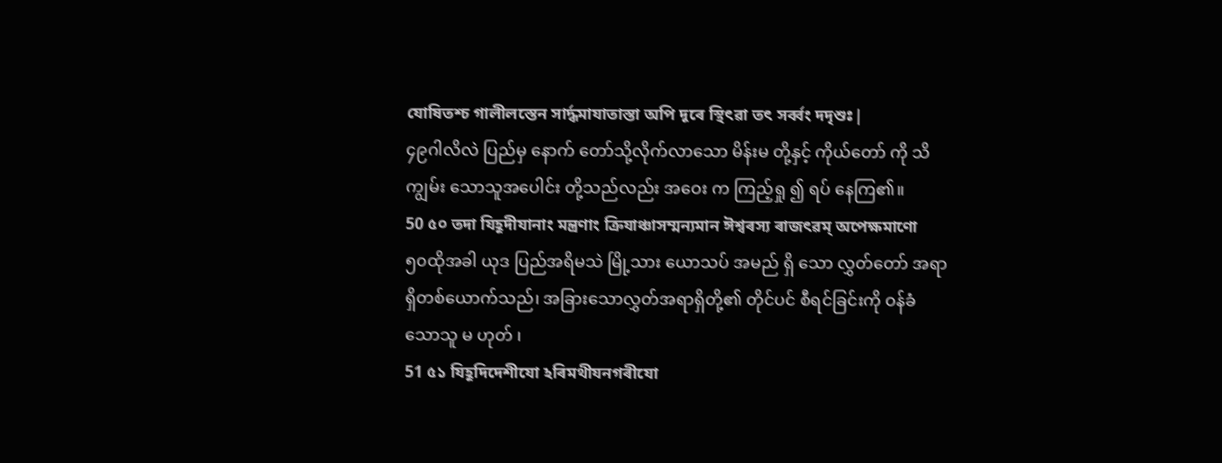যোষিতশ্চ গালীলস্তেন সাৰ্দ্ধমাযাতাস্তা অপি দূৰে স্থিৎৱা তৎ সৰ্ৱ্ৱং দদৃশুঃ|
၄၉ဂါလိလဲ ပြည်မှ နောက် တော်သို့လိုက်လာသော မိန်းမ တို့နှင့် ကိုယ်တော် ကို သိကျွမ်း သောသူအပေါင်း တို့သည်လည်း အဝေး က ကြည့်ရှု ၍ ရပ် နေကြ၏။
50 ৫০ তদা যিহূদীযানাং মন্ত্ৰণাং ক্ৰিযাঞ্চাসম্মন্যমান ঈশ্ৱৰস্য ৰাজৎৱম্ অপেক্ষমাণো
၅၀ထိုအခါ ယုဒ ပြည်အရိမသဲ မြို့သား ယောသပ် အမည် ရှိ သော လွှတ်တော် အရာရှိတစ်ယောက်သည်၊ အခြားသောလွှတ်အရာရှိတို့၏ တိုင်ပင် စီရင်ခြင်းကို ဝန်ခံ သောသူ မ ဟုတ် ၊
51 ৫১ যিহূদিদেশীযো ঽৰিমথীযনগৰীযো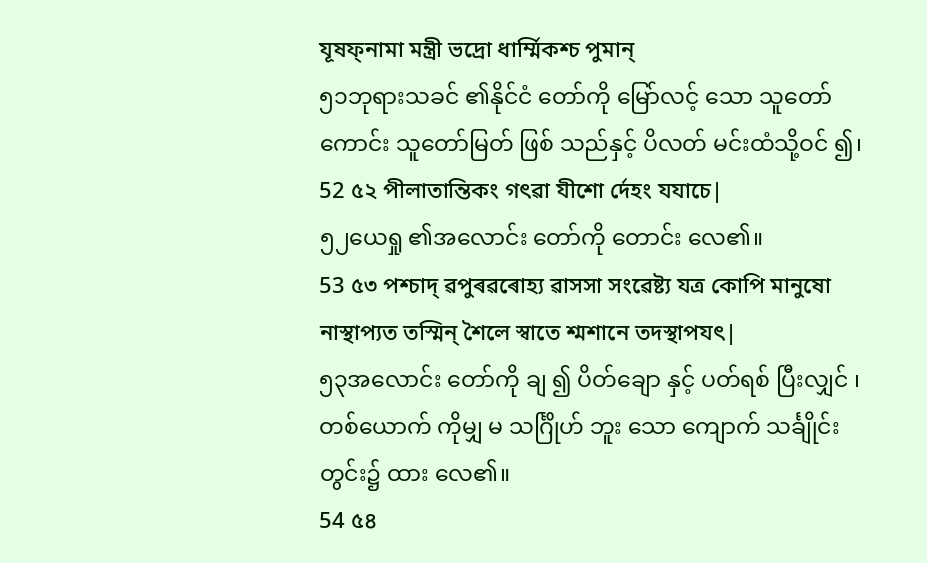যূষফ্নামা মন্ত্ৰী ভদ্ৰো ধাৰ্ম্মিকশ্চ পুমান্
၅၁ဘုရားသခင် ၏နိုင်ငံ တော်ကို မြော်လင့် သော သူတော်ကောင်း သူတော်မြတ် ဖြစ် သည်နှင့် ပိလတ် မင်းထံသို့ဝင် ၍၊
52 ৫২ পীলাতান্তিকং গৎৱা যীশো ৰ্দেহং যযাচে|
၅၂ယေရှု ၏အလောင်း တော်ကို တောင်း လေ၏။
53 ৫৩ পশ্চাদ্ ৱপুৰৱৰোহ্য ৱাসসা সংৱেষ্ট্য যত্ৰ কোপি মানুষো নাস্থাপ্যত তস্মিন্ শৈলে স্ৱাতে শ্মশানে তদস্থাপযৎ|
၅၃အလောင်း တော်ကို ချ ၍ ပိတ်ချော နှင့် ပတ်ရစ် ပြီးလျှင် ၊ တစ်ယောက် ကိုမျှ မ သင်္ဂြိုဟ် ဘူး သော ကျောက် သင်္ချိုင်း တွင်း၌ ထား လေ၏။
54 ৫৪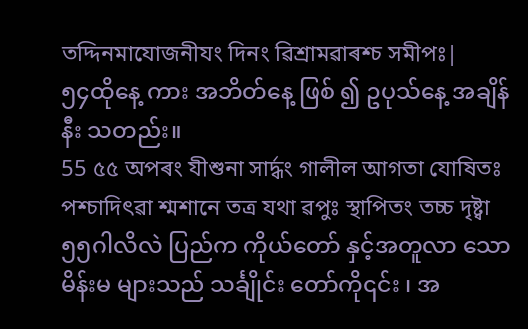তদ্দিনমাযোজনীযং দিনং ৱিশ্ৰামৱাৰশ্চ সমীপঃ|
၅၄ထိုနေ့ ကား အဘိတ်နေ့ ဖြစ် ၍ ဥပုသ်နေ့ အချိန် နီး သတည်း။
55 ৫৫ অপৰং যীশুনা সাৰ্দ্ধং গালীল আগতা যোষিতঃ পশ্চাদিৎৱা শ্মশানে তত্ৰ যথা ৱপুঃ স্থাপিতং তচ্চ দৃষ্ট্ৱা
၅၅ဂါလိလဲ ပြည်က ကိုယ်တော် နှင့်အတူလာ သောမိန်းမ များသည် သင်္ချိုင်း တော်ကို၎င်း ၊ အ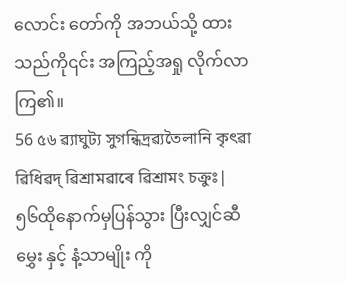လောင်း တော်ကို အဘယ်သို့ ထား သည်ကို၎င်း အကြည့်အရှု လိုက်လာ ကြ၏။
56 ৫৬ ৱ্যাঘুট্য সুগন্ধিদ্ৰৱ্যতৈলানি কৃৎৱা ৱিধিৱদ্ ৱিশ্ৰামৱাৰে ৱিশ্ৰামং চক্ৰুঃ|
၅၆ထိုနောက်မှပြန်သွား ပြီးလျှင်ဆီမွှေး နှင့် နံ့သာမျိုး ကို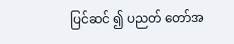ပြင်ဆင် ၍ ပညတ် တော်အ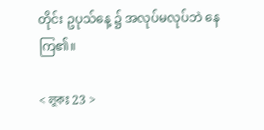တိုင်း ဥပုသ်နေ့ ၌ အလုပ်မလုပ်ဘဲ နေ ကြ၏။

< লূকঃ 23 >